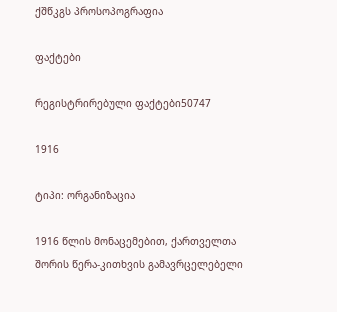ქშწკგს პროსოპოგრაფია

ფაქტები

რეგისტრირებული ფაქტები50747

1916

ტიპი: ორგანიზაცია

1916 წლის მონაცემებით, ქართველთა შორის წერა-კითხვის გამავრცელებელი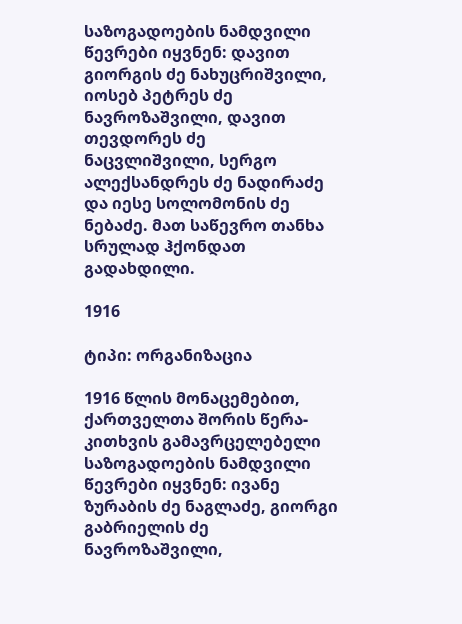საზოგადოების ნამდვილი წევრები იყვნენ: დავით გიორგის ძე ნახუცრიშვილი, იოსებ პეტრეს ძე ნავროზაშვილი, დავით თევდორეს ძე ნაცვლიშვილი, სერგო ალექსანდრეს ძე ნადირაძე და იესე სოლომონის ძე ნებაძე. მათ საწევრო თანხა სრულად ჰქონდათ გადახდილი.

1916

ტიპი: ორგანიზაცია

1916 წლის მონაცემებით, ქართველთა შორის წერა-კითხვის გამავრცელებელი საზოგადოების ნამდვილი წევრები იყვნენ: ივანე ზურაბის ძე ნაგლაძე, გიორგი გაბრიელის ძე ნავროზაშვილი,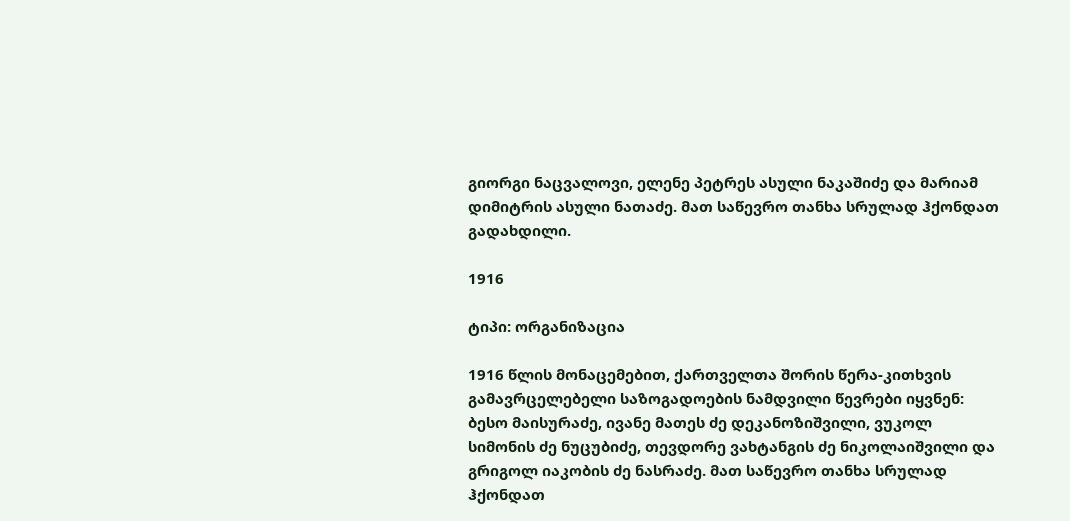გიორგი ნაცვალოვი, ელენე პეტრეს ასული ნაკაშიძე და მარიამ დიმიტრის ასული ნათაძე. მათ საწევრო თანხა სრულად ჰქონდათ გადახდილი.

1916

ტიპი: ორგანიზაცია

1916 წლის მონაცემებით, ქართველთა შორის წერა-კითხვის გამავრცელებელი საზოგადოების ნამდვილი წევრები იყვნენ: ბესო მაისურაძე, ივანე მათეს ძე დეკანოზიშვილი, ვუკოლ სიმონის ძე ნუცუბიძე, თევდორე ვახტანგის ძე ნიკოლაიშვილი და გრიგოლ იაკობის ძე ნასრაძე. მათ საწევრო თანხა სრულად ჰქონდათ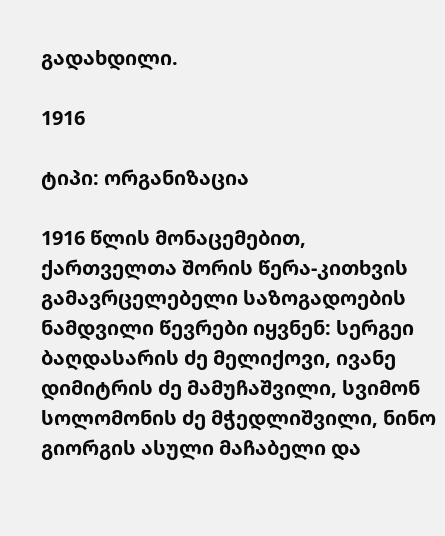გადახდილი.

1916

ტიპი: ორგანიზაცია

1916 წლის მონაცემებით, ქართველთა შორის წერა-კითხვის გამავრცელებელი საზოგადოების ნამდვილი წევრები იყვნენ: სერგეი ბაღდასარის ძე მელიქოვი, ივანე დიმიტრის ძე მამუჩაშვილი, სვიმონ სოლომონის ძე მჭედლიშვილი, ნინო გიორგის ასული მაჩაბელი და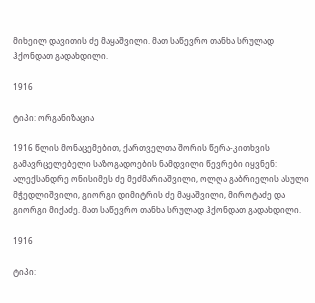მიხეილ დავითის ძე მაყაშვილი. მათ საწევრო თანხა სრულად ჰქონდათ გადახდილი.

1916

ტიპი: ორგანიზაცია

1916 წლის მონაცემებით, ქართველთა შორის წერა-კითხვის გამავრცელებელი საზოგადოების ნამდვილი წევრები იყვნენ: ალექსანდრე ონისიმეს ძე მეძმარიაშვილი, ოლღა გაბრიელის ასული მჭედლიშვილი, გიორგი დიმიტრის ძე მაყაშვილი, მიროტაძე და გიორგი მიქაძე. მათ საწევრო თანხა სრულად ჰქონდათ გადახდილი.

1916

ტიპი: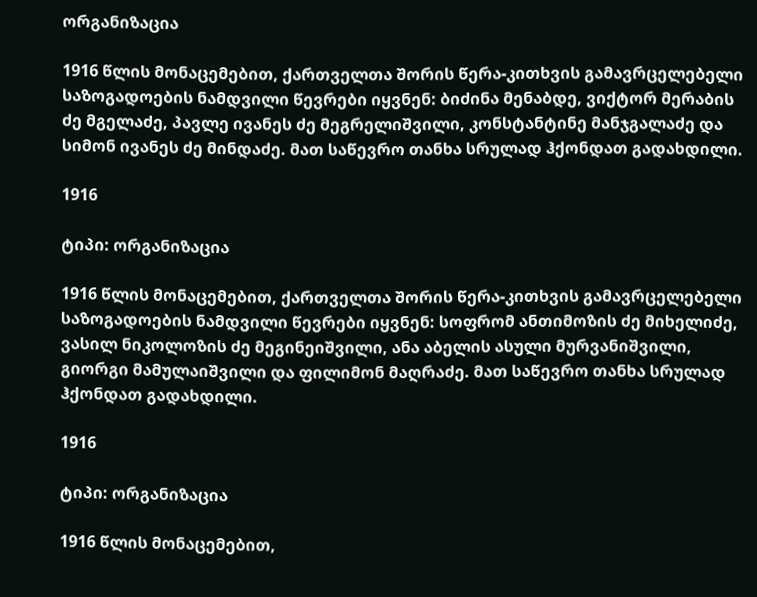ორგანიზაცია

1916 წლის მონაცემებით, ქართველთა შორის წერა-კითხვის გამავრცელებელი საზოგადოების ნამდვილი წევრები იყვნენ: ბიძინა მენაბდე, ვიქტორ მერაბის ძე მგელაძე, პავლე ივანეს ძე მეგრელიშვილი, კონსტანტინე მანჯგალაძე და სიმონ ივანეს ძე მინდაძე. მათ საწევრო თანხა სრულად ჰქონდათ გადახდილი.

1916

ტიპი: ორგანიზაცია

1916 წლის მონაცემებით, ქართველთა შორის წერა-კითხვის გამავრცელებელი საზოგადოების ნამდვილი წევრები იყვნენ: სოფრომ ანთიმოზის ძე მიხელიძე, ვასილ ნიკოლოზის ძე მეგინეიშვილი, ანა აბელის ასული მურვანიშვილი, გიორგი მამულაიშვილი და ფილიმონ მაღრაძე. მათ საწევრო თანხა სრულად ჰქონდათ გადახდილი.

1916

ტიპი: ორგანიზაცია

1916 წლის მონაცემებით,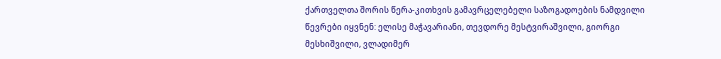ქართველთა შორის წერა-კითხვის გამავრცელებელი საზოგადოების ნამდვილი წევრები იყვნენ: ელისე მაჭავარიანი, თევდორე მესტვირაშვილი, გიორგი მესხიშვილი, ვლადიმერ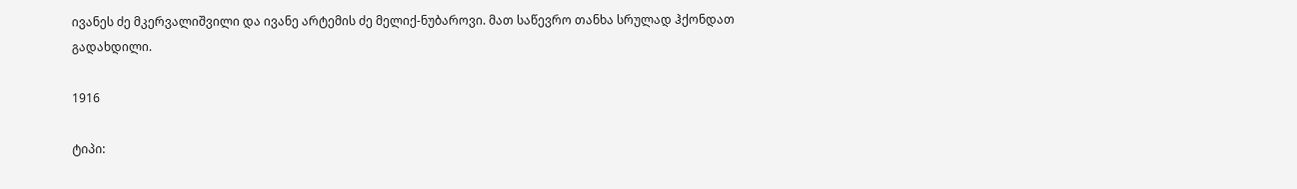ივანეს ძე მკერვალიშვილი და ივანე არტემის ძე მელიქ-ნუბაროვი. მათ საწევრო თანხა სრულად ჰქონდათ გადახდილი.

1916

ტიპი: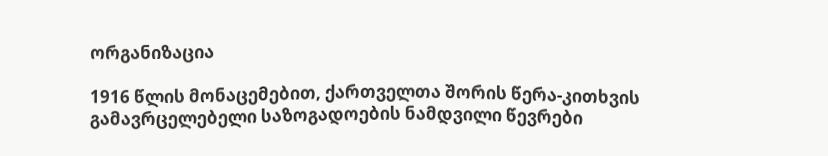ორგანიზაცია

1916 წლის მონაცემებით, ქართველთა შორის წერა-კითხვის გამავრცელებელი საზოგადოების ნამდვილი წევრები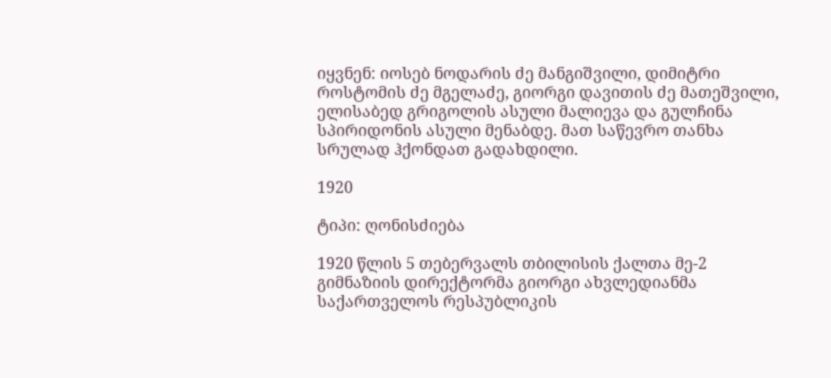იყვნენ: იოსებ ნოდარის ძე მანგიშვილი, დიმიტრი როსტომის ძე მგელაძე, გიორგი დავითის ძე მათეშვილი, ელისაბედ გრიგოლის ასული მალიევა და გულჩინა სპირიდონის ასული მენაბდე. მათ საწევრო თანხა სრულად ჰქონდათ გადახდილი.

1920

ტიპი: ღონისძიება

1920 წლის 5 თებერვალს თბილისის ქალთა მე-2 გიმნაზიის დირექტორმა გიორგი ახვლედიანმა საქართველოს რესპუბლიკის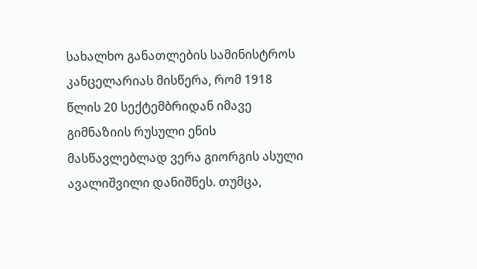სახალხო განათლების სამინისტროს კანცელარიას მისწერა, რომ 1918 წლის 20 სექტემბრიდან იმავე გიმნაზიის რუსული ენის მასწავლებლად ვერა გიორგის ასული ავალიშვილი დანიშნეს. თუმცა,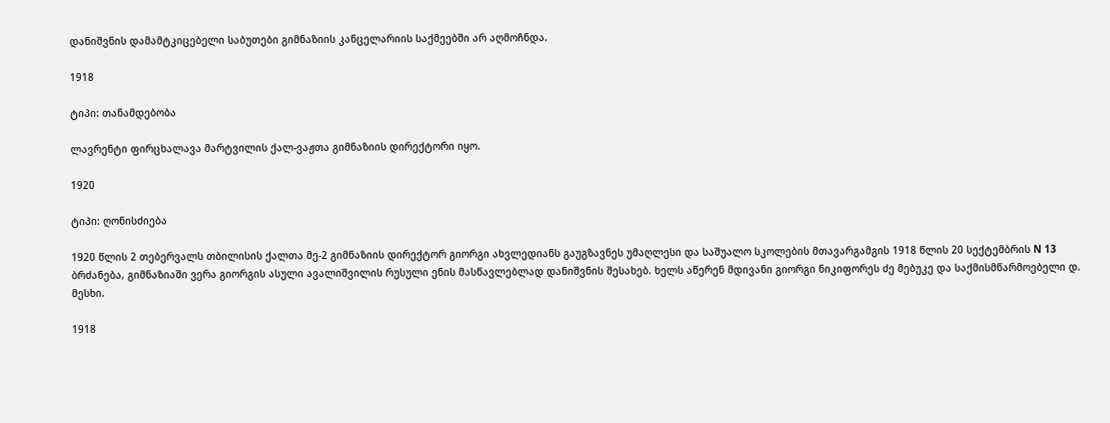დანიშვნის დამამტკიცებელი საბუთები გიმნაზიის კანცელარიის საქმეებში არ აღმოჩნდა.

1918

ტიპი: თანამდებობა

ლავრენტი ფირცხალავა მარტვილის ქალ-ვაჟთა გიმნაზიის დირექტორი იყო.

1920

ტიპი: ღონისძიება

1920 წლის 2 თებერვალს თბილისის ქალთა მე-2 გიმნაზიის დირექტორ გიორგი ახვლედიანს გაუგზავნეს უმაღლესი და საშუალო სკოლების მთავარგამგის 1918 წლის 20 სექტემბრის N 13 ბრძანება, გიმნაზიაში ვერა გიორგის ასული ავალიშვილის რუსული ენის მასწავლებლად დანიშვნის შესახებ. ხელს აწერენ მდივანი გიორგი ნიკიფორეს ძე მებუკე და საქმისმწარმოებელი დ. მესხი.

1918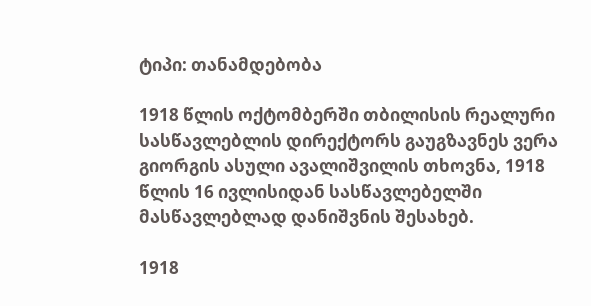ტიპი: თანამდებობა

1918 წლის ოქტომბერში თბილისის რეალური სასწავლებლის დირექტორს გაუგზავნეს ვერა გიორგის ასული ავალიშვილის თხოვნა, 1918 წლის 16 ივლისიდან სასწავლებელში მასწავლებლად დანიშვნის შესახებ.

1918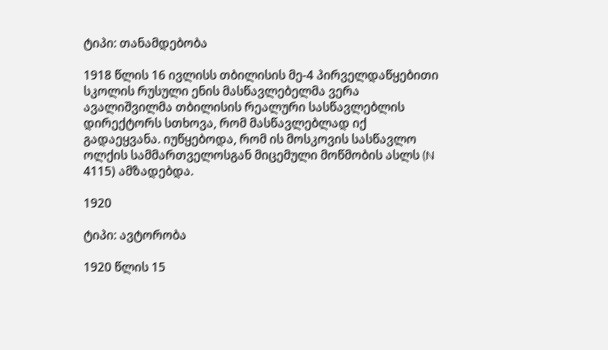ტიპი: თანამდებობა

1918 წლის 16 ივლისს თბილისის მე-4 პირველდაწყებითი სკოლის რუსული ენის მასწავლებელმა ვერა ავალიშვილმა თბილისის რეალური სასწავლებლის დირექტორს სთხოვა, რომ მასწავლებლად იქ გადაეყვანა. იუწყებოდა, რომ ის მოსკოვის სასწავლო ოლქის სამმართველოსგან მიცემული მოწმობის ასლს (N 4115) ამზადებდა.

1920

ტიპი: ავტორობა

1920 წლის 15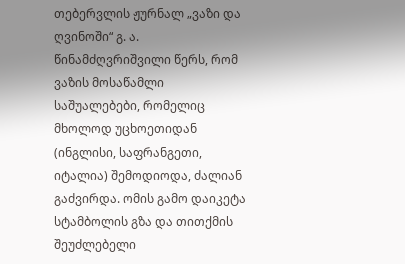თებერვლის ჟურნალ „ვაზი და ღვინოში“ გ. ა. წინამძღვრიშვილი წერს, რომ ვაზის მოსაწამლი საშუალებები, რომელიც მხოლოდ უცხოეთიდან (ინგლისი, საფრანგეთი, იტალია) შემოდიოდა, ძალიან გაძვირდა. ომის გამო დაიკეტა სტამბოლის გზა და თითქმის შეუძლებელი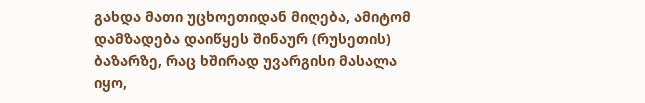გახდა მათი უცხოეთიდან მიღება, ამიტომ დამზადება დაიწყეს შინაურ (რუსეთის) ბაზარზე, რაც ხშირად უვარგისი მასალა იყო,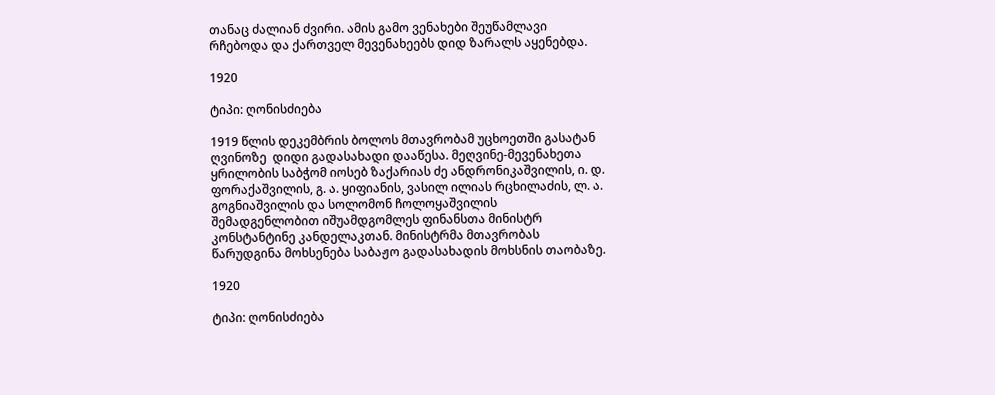თანაც ძალიან ძვირი. ამის გამო ვენახები შეუწამლავი რჩებოდა და ქართველ მევენახეებს დიდ ზარალს აყენებდა.

1920

ტიპი: ღონისძიება

1919 წლის დეკემბრის ბოლოს მთავრობამ უცხოეთში გასატან ღვინოზე  დიდი გადასახადი დააწესა. მეღვინე-მევენახეთა ყრილობის საბჭომ იოსებ ზაქარიას ძე ანდრონიკაშვილის, ი. დ. ფორაქაშვილის, გ. ა. ყიფიანის, ვასილ ილიას რცხილაძის, ლ. ა. გოგნიაშვილის და სოლომონ ჩოლოყაშვილის შემადგენლობით იშუამდგომლეს ფინანსთა მინისტრ კონსტანტინე კანდელაკთან. მინისტრმა მთავრობას წარუდგინა მოხსენება საბაჟო გადასახადის მოხსნის თაობაზე.

1920

ტიპი: ღონისძიება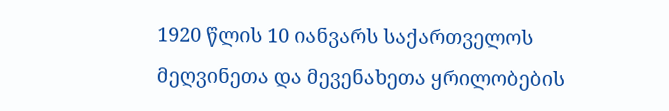1920 წლის 10 იანვარს საქართველოს მეღვინეთა და მევენახეთა ყრილობების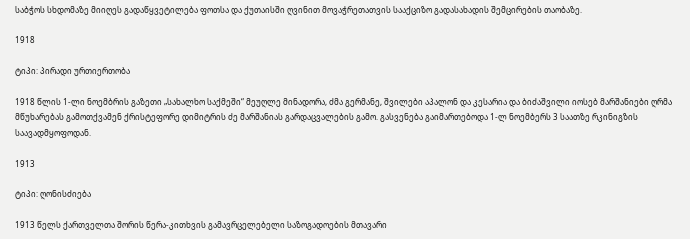საბჭოს სხდომაზე მიიღეს გადაწყვეტილება ფოთსა და ქუთაისში ღვინით მოვაჭრეთათვის სააქციზო გადასახადის შემცირების თაობაზე.

1918

ტიპი: პირადი ურთიერთობა

1918 წლის 1-ლი ნოემბრის გაზეთი „სახალხო საქმეში“ მეუღლე მინადორა, ძმა გერმანე, შვილები აპალონ და კესარია და ბიძაშვილი იოსებ მარშანიები ღრმა მწუხარებას გამოთქვამენ ქრისტეფორე დიმიტრის ძე მარშანიას გარდაცვალების გამო. გასვენება გაიმართებოდა 1-ლ ნოემბერს 3 საათზე რკინიგზის საავადმყოფოდან.

1913

ტიპი: ღონისძიება

1913 წელს ქართველთა შორის წერა-კითხვის გამავრცელებელი საზოგადოების მთავარი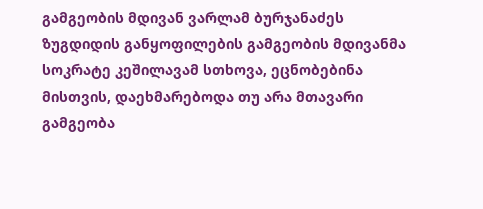გამგეობის მდივან ვარლამ ბურჯანაძეს ზუგდიდის განყოფილების გამგეობის მდივანმა სოკრატე კეშილავამ სთხოვა, ეცნობებინა მისთვის, დაეხმარებოდა თუ არა მთავარი გამგეობა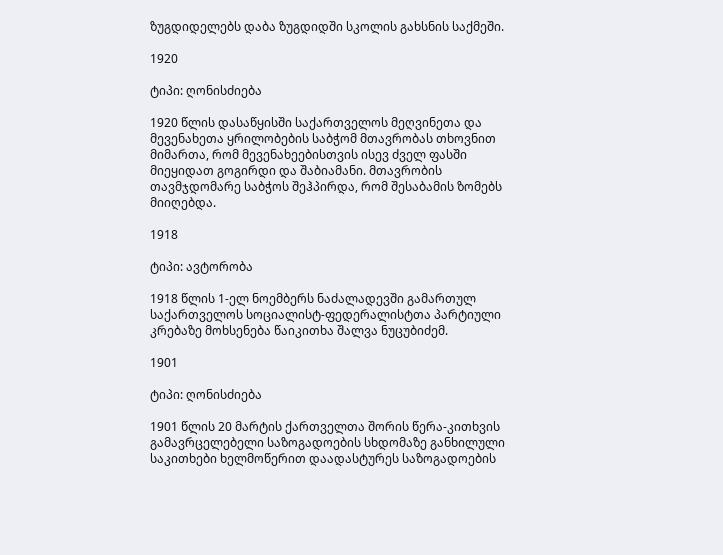ზუგდიდელებს დაბა ზუგდიდში სკოლის გახსნის საქმეში.

1920

ტიპი: ღონისძიება

1920 წლის დასაწყისში საქართველოს მეღვინეთა და მევენახეთა ყრილობების საბჭომ მთავრობას თხოვნით მიმართა, რომ მევენახეებისთვის ისევ ძველ ფასში მიეყიდათ გოგირდი და შაბიამანი. მთავრობის თავმჯდომარე საბჭოს შეჰპირდა, რომ შესაბამის ზომებს მიიღებდა.

1918

ტიპი: ავტორობა

1918 წლის 1-ელ ნოემბერს ნაძალადევში გამართულ საქართველოს სოციალისტ-ფედერალისტთა პარტიული კრებაზე მოხსენება წაიკითხა შალვა ნუცუბიძემ.

1901

ტიპი: ღონისძიება

1901 წლის 20 მარტის ქართველთა შორის წერა-კითხვის გამავრცელებელი საზოგადოების სხდომაზე განხილული საკითხები ხელმოწერით დაადასტურეს საზოგადოების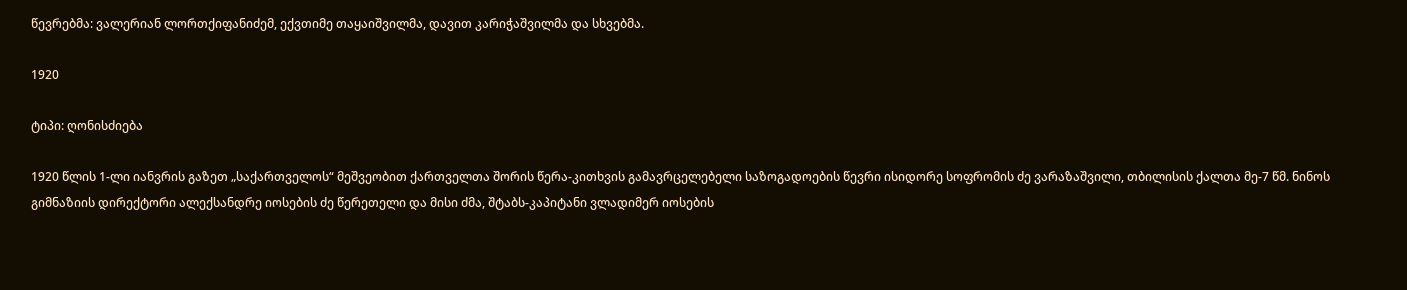წევრებმა: ვალერიან ლორთქიფანიძემ, ექვთიმე თაყაიშვილმა, დავით კარიჭაშვილმა და სხვებმა.

1920

ტიპი: ღონისძიება

1920 წლის 1-ლი იანვრის გაზეთ „საქართველოს“ მეშვეობით ქართველთა შორის წერა-კითხვის გამავრცელებელი საზოგადოების წევრი ისიდორე სოფრომის ძე ვარაზაშვილი, თბილისის ქალთა მე-7 წმ. ნინოს გიმნაზიის დირექტორი ალექსანდრე იოსების ძე წერეთელი და მისი ძმა, შტაბს-კაპიტანი ვლადიმერ იოსების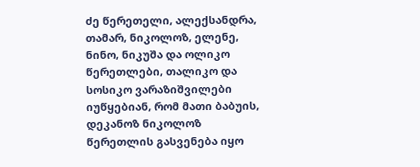ძე წერეთელი, ალექსანდრა, თამარ, ნიკოლოზ, ელენე, ნინო, ნიკუშა და ოლიკო წერეთლები, თალიკო და სოსიკო ვარაზიშვილები იუწყებიან, რომ მათი ბაბუის, დეკანოზ ნიკოლოზ წერეთლის გასვენება იყო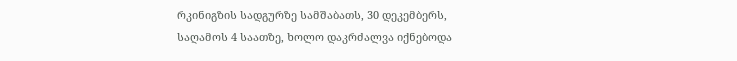რკინიგზის სადგურზე სამშაბათს, 30 დეკემბერს, საღამოს 4 საათზე, ხოლო დაკრძალვა იქნებოდა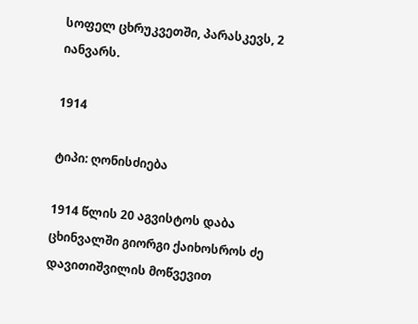სოფელ ცხრუკვეთში, პარასკევს, 2 იანვარს.

1914

ტიპი: ღონისძიება

1914 წლის 20 აგვისტოს დაბა ცხინვალში გიორგი ქაიხოსროს ძე დავითიშვილის მოწვევით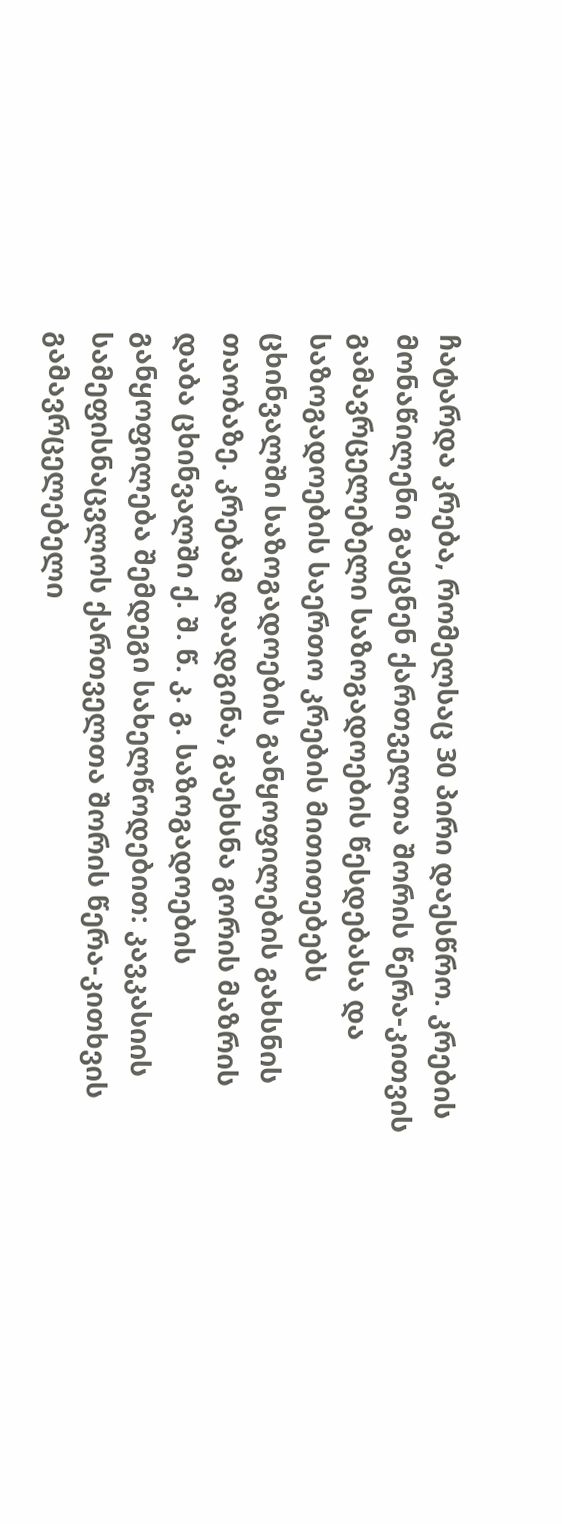ჩატარდა კრება, რომელსაც 30 პირი დაესწრო. კრების მონაწილენი გაეცნენ ქართველთა შორის წერა-კითვის გამავრცელებელი საზოგადოების წესდებასა და საზოგადოების საერთო კრების მითითებებს ცხინვალში საზოგადოების განყოფილების გახსნის თაობაზე. კრებამ დაადგინა, გაეხსნა გორის მაზრის დაბა ცხინვალში ქ. შ. წ. კ. გ. საზოგადოების განყოფილება შემდეგი სახელწოდებით: კავკასიის სამეფისნაცვლოს ქართველთა შორის წერა-კითხვის გამავრცელებელი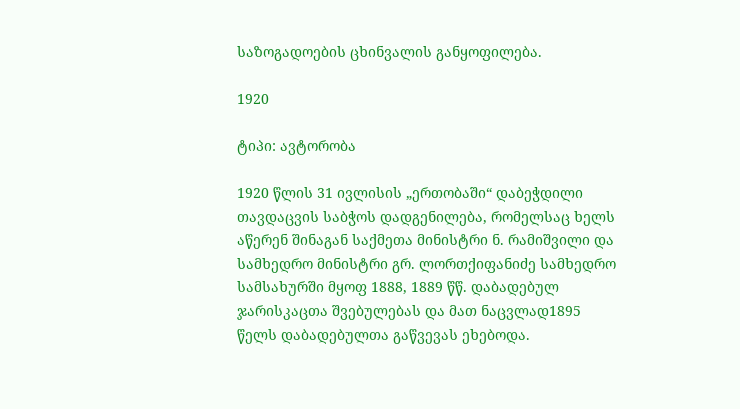საზოგადოების ცხინვალის განყოფილება.

1920

ტიპი: ავტორობა

1920 წლის 31 ივლისის „ერთობაში“ დაბეჭდილი თავდაცვის საბჭოს დადგენილება, რომელსაც ხელს აწერენ შინაგან საქმეთა მინისტრი ნ. რამიშვილი და სამხედრო მინისტრი გრ. ლორთქიფანიძე სამხედრო სამსახურში მყოფ 1888, 1889 წწ. დაბადებულ ჯარისკაცთა შვებულებას და მათ ნაცვლად1895 წელს დაბადებულთა გაწვევას ეხებოდა.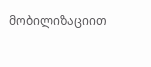მობილიზაციით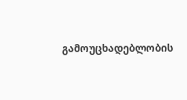გამოუცხადებლობის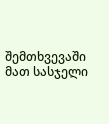შემთხვევაში მათ სასჯელი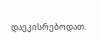დაეკისრებოდათ.